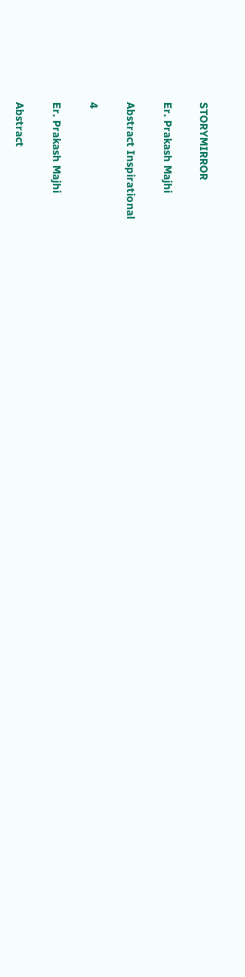STORYMIRROR

Er. Prakash Majhi

Abstract Inspirational

4

Er. Prakash Majhi

Abstract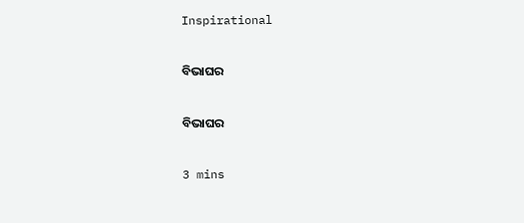Inspirational

ବିଭାଘର

ବିଭାଘର

3 mins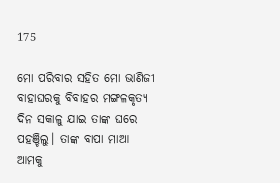175

ମୋ ପରିବାର ସହିତ ମୋ ଭାଣିଜୀ ବାହାଘରକୁ ବିବାହର ମଙ୍ଗଳକୃତ୍ୟ ଦିନ ସକାଳୁ ଯାଇ ତାଙ୍କ ଘରେ ପହଞ୍ଚିଲୁ। ତାଙ୍କ ବାପା ମାଆ ଆମକୁ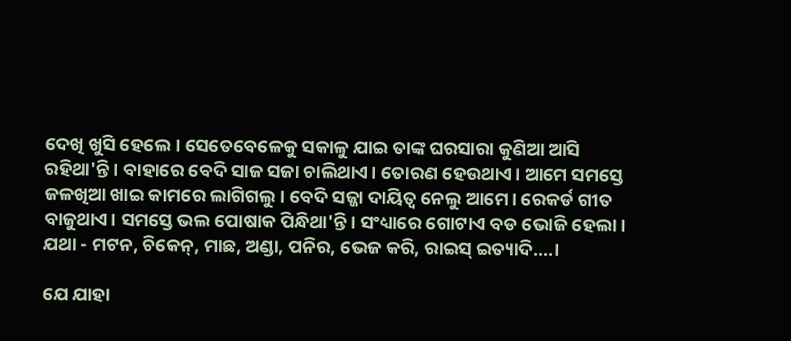ଦେଖି ଖୁସି ହେଲେ। ସେତେବେଳେକୁ ସକାଳୁ ଯାଇ ତାଙ୍କ ଘରସାରା କୁଣିଆ ଆସି ରହିଥା'ନ୍ତି। ବାହାରେ ବେଦି ସାଜ ସଜା ଚାଲିଥାଏ। ତୋରଣ ହେଉଥାଏ। ଆମେ ସମସ୍ତେ ଜଳଖିଆ ଖାଇ କାମରେ ଲାଗିଗଲୁ। ବେଦି ସଜ୍ଜା ଦାୟିତ୍ୱ ନେଲୁ ଆମେ। ରେକର୍ଡ ଗୀତ ବାଜୁଥାଏ। ସମସ୍ତେ ଭଲ ପୋଷାକ ପିନ୍ଧିଥା'ନ୍ତି। ସଂଧ୍ୟାରେ ଗୋଟାଏ ବଡ ଭୋଜି ହେଲା। ଯଥା - ମଟନ, ଚିକେନ୍, ମାଛ, ଅଣ୍ଡା, ପନିର, ଭେଜ କରି, ରାଇସ୍ ଇତ୍ୟାଦି....।

ଯେ ଯାହା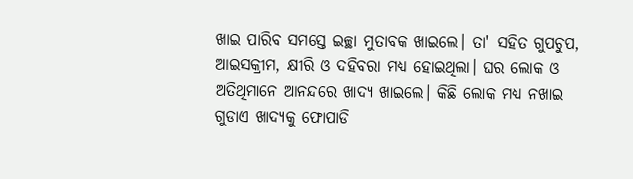ଖାଇ ପାରିବ ସମସ୍ତେ ଇଚ୍ଛା ମୁତାବକ ଖାଇଲେ। ତା' ସହିତ ଗୁପଚୁପ, ଆଇସକ୍ରୀମ, କ୍ଷୀରି ଓ ଦହିବରା ମଧ୍ୟ ହୋଇଥିଲା। ଘର ଲୋକ ଓ ଅତିଥିମାନେ ଆନନ୍ଦରେ ଖାଦ୍ୟ ଖାଇଲେ। କିଛି ଲୋକ ମଧ୍ୟ ନଖାଇ ଗୁଡାଏ ଖାଦ୍ୟକୁ ଫୋପାଡି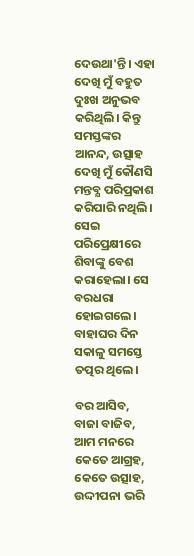ଦେଉଥା'ନ୍ତି। ଏହା ଦେଖି ମୁଁ ବହୁତ ଦୁଃଖ ଅନୁଭବ କରିଥିଲି। କିନ୍ତୁ ସମସ୍ତଙ୍କର ଆନନ୍ଦ, ଉତ୍ସାହ ଦେଖି ମୁଁ କୌଣସି ମନ୍ତବ୍ଯ ପରିପ୍ରକାଶ କରିପାରି ନଥିଲି। ସେଇ ପରିପ୍ରେକ୍ଷୀରେ ଶିବାଙ୍କୁ ବେଶ କରାହେଲା। ସେ ବରଧରା ହୋଇଗଲେ। ବାହାଘର ଦିନ ସକାଳୁ ସମସ୍ତେ ତତ୍ପର ଥିଲେ।

ବର ଆସିବ, ବାଜା ବାଜିବ, ଆମ ମନରେ କେତେ ଆଗ୍ରହ, କେତେ ଉତ୍ସାହ, ଉଦ୍ଦୀପନା ଭରି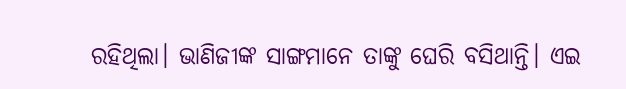ରହିଥିଲା। ଭାଣିଜୀଙ୍କ ସାଙ୍ଗମାନେ ତାଙ୍କୁ ଘେରି ବସିଥାନ୍ତି। ଏଇ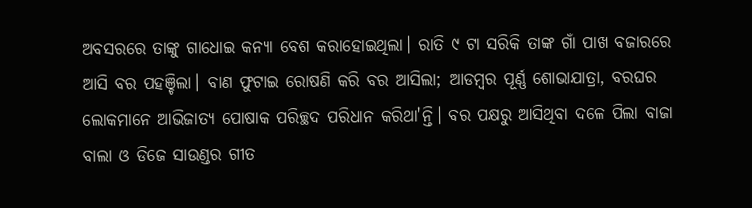ଅବସରରେ ତାଙ୍କୁ ଗାଧୋଇ କନ୍ୟା ବେଶ କରାହୋଇଥିଲା। ରାତି ୯ ଟା ସରିକି ତାଙ୍କ ଗାଁ ପାଖ ବଜାରରେ ଆସି ବର ପହଞ୍ଚିଲା। ବାଣ ଫୁଟାଇ ରୋଷଣି କରି ବର ଆସିଲା; ଆଡମ୍ବର ପୂର୍ଣ୍ଣ ଶୋଭାଯାତ୍ରା, ବରଘର ଲୋକମାନେ ଆଭିଜାତ୍ୟ ପୋଷାକ ପରିଚ୍ଛଦ ପରିଧାନ କରିଥା'ନ୍ତି। ବର ପକ୍ଷରୁ ଆସିଥିବା ଦଳେ ପିଲା ବାଜା ବାଲା ଓ ଡିଜେ ସାଉଣ୍ଡର ଗୀତ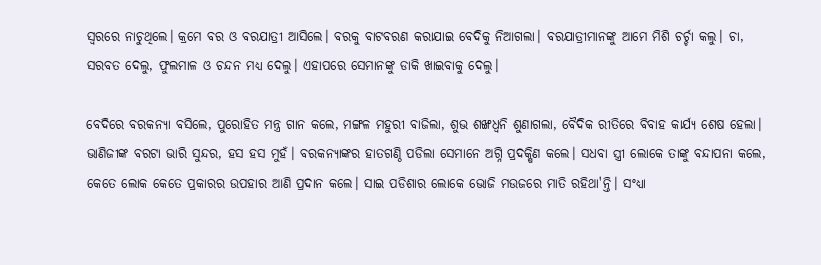ସ୍ୱରରେ ନାଚୁଥିଲେ। କ୍ରମେ ବର ଓ ବରଯାତ୍ରୀ ଆସିଲେ। ବରକୁ ବାଟବରଣ କରାଯାଇ ବେଦିକୁ ନିଆଗଲା। ବରଯାତ୍ରୀମାନଙ୍କୁ ଆମେ ମିଶି ଚର୍ଚ୍ଚା କଲୁ। ଚା, ସରବତ ଦେଲୁ, ଫୁଲମାଳ ଓ ଚନ୍ଦନ ମଧ୍ୟ ଦେଲୁ। ଏହାପରେ ସେମାନଙ୍କୁ ଡାକି ଖାଇବାକୁ ଦେଲୁ।

ବେଦିରେ ବରକନ୍ୟା ବସିଲେ, ପୁରୋହିତ ମନ୍ତ୍ର ଗାନ କଲେ, ମଙ୍ଗଳ ମହୁରୀ ବାଜିଲା, ଶୁଭ ଶଙ୍ଖଧ୍ୱନି ଶୁଣାଗଲା, ବୈଦିକ ରୀତିରେ ବିବାହ କାର୍ଯ୍ୟ ଶେଷ ହେଲା। ଭାଣିଜୀଙ୍କ ବରଟା ଭାରି ସୁନ୍ଦର, ହସ ହସ ମୁହଁ। ବରକନ୍ଯାଙ୍କର ହାତଗଣ୍ଠି ପଡିଲା ସେମାନେ ଅଗ୍ନି ପ୍ରଦକ୍ଷିଣ କଲେ। ସଧବା ସ୍ତ୍ରୀ ଲୋକେ ତାଙ୍କୁ ବନ୍ଦାପନା କଲେ, କେତେ ଲୋକ କେତେ ପ୍ରକାରର ଉପହାର ଆଣି ପ୍ରଦାନ କଲେ। ସାଇ ପଡିଶାର ଲୋକେ ଭୋଜି ମଉଜରେ ମାତି ରହିଥା'ନ୍ତି। ସଂଧ୍ୟା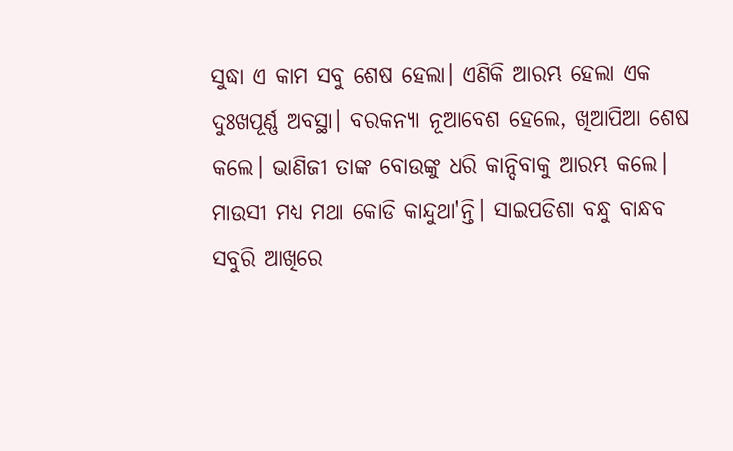ସୁଦ୍ଧା ଏ କାମ ସବୁ ଶେଷ ହେଲା। ଏଣିକି ଆରମ୍ଭ ହେଲା ଏକ ଦୁଃଖପୂର୍ଣ୍ଣ ଅବସ୍ଥା। ବରକନ୍ଯା ନୂଆବେଶ ହେଲେ, ଖିଆପିଆ ଶେଷ କଲେ। ଭାଣିଜୀ ତାଙ୍କ ବୋଉଙ୍କୁ ଧରି କାନ୍ଦିବାକୁ ଆରମ୍ଭ କଲେ। ମାଉସୀ ମଧ୍ୟ ମଥା କୋଡି କାନ୍ଦୁଥା'ନ୍ତି। ସାଇପଡିଶା ବନ୍ଧୁ ବାନ୍ଧବ ସବୁରି ଆଖିରେ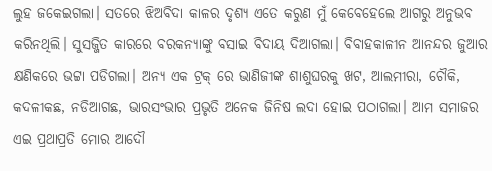ଲୁହ ଜକେଇଗଲା। ସତରେ ଝିଅବିଦା କାଳର ଦୃଶ୍ୟ ଏତେ କରୁଣ ମୁଁ କେବେହେଲେ ଆଗରୁ ଅନୁଭବ କରିନଥିଲି। ସୁସଜ୍ଜିତ କାରରେ ବରକନ୍ଯାଙ୍କୁ ବସାଇ ବିଦାୟ ଦିଆଗଲା। ବିବାହକାଳୀନ ଆନନ୍ଦର ଜୁଆର କ୍ଷଣିକରେ ଭଟ୍ଟା ପଡିଗଲା। ଅନ୍ୟ ଏକ ଟ୍ରକ୍ ରେ ଭାଣିଜୀଙ୍କ ଶାଶୁଘରକୁ ଖଟ, ଆଲମୀରା, ଚୌକି, କଦଳୀକଛ, ନଡିଆଗଛ, ଭାରସଂଭାର ପ୍ରଭୃତି ଅନେକ ଜିନିଷ ଲଦା ହୋଇ ପଠାଗଲା। ଆମ ସମାଜର ଏଇ ପ୍ରଥାପ୍ରତି ମୋର ଆଦୌ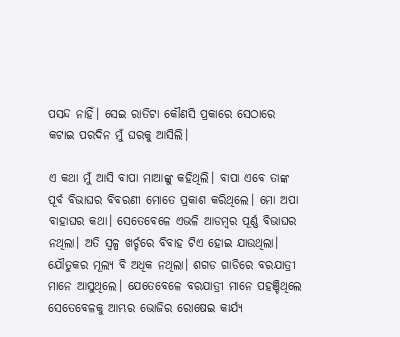ପସନ୍ଦ ନାହିଁ। ସେଇ ରାତିଟା କୌଣସି ପ୍ରକାରେ ସେଠାରେ କଟାଇ ପରଦିନ ମୁଁ ଘରକୁ ଆସିଲି।

ଏ କଥା ମୁଁ ଆସି ବାପା ମାଆଙ୍କୁ କହିଥିଲି। ବାପା ଏବେ ତାଙ୍କ ପୂର୍ବ ବିଭାଘର ବିବରଣୀ ମୋତେ ପ୍ରକାଶ କରିଥିଲେ। ମୋ ଅପା ବାହାଘର କଥା। ସେତେବେଳେ ଏଭଳି ଆଡମ୍ବର ପୂର୍ଣ୍ଣ ବିଭାଘର ନଥିଲା। ଅତି ସ୍ୱଳ୍ପ ଖର୍ଚ୍ଚରେ ବିବାହ ଟିଏ ହୋଇ ଯାଉଥିଲା। ଯୌତୁକର ମୂଲ୍ୟ ବି ଅଧିକ ନଥିଲା। ଶଗଡ ଗାଡିରେ ବରଯାତ୍ରୀ ମାନେ ଆସୁଥିଲେ। ଯେତେବେଳେ ବରଯାତ୍ରୀ ମାନେ ପହଞ୍ଚିଥିଲେ ସେତେବେଳକୁ ଆମ୍ଭର ଭୋଜିର ରୋଷେଇ କାର୍ଯ୍ୟ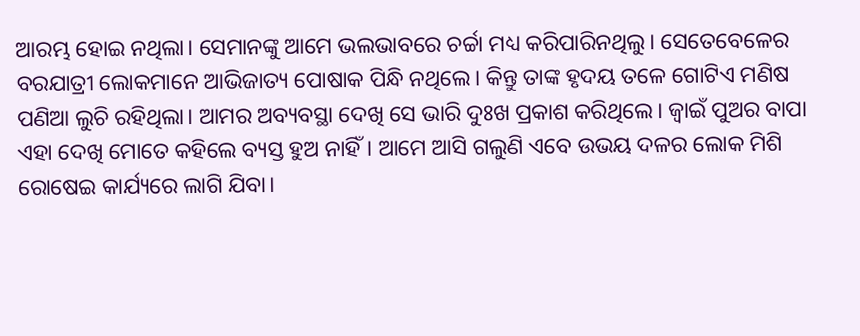ଆରମ୍ଭ ହୋଇ ନଥିଲା। ସେମାନଙ୍କୁ ଆମେ ଭଲଭାବରେ ଚର୍ଚ୍ଚା ମଧ୍ୟ କରିପାରିନଥିଲୁ। ସେତେବେଳେର ବରଯାତ୍ରୀ ଲୋକମାନେ ଆଭିଜାତ୍ୟ ପୋଷାକ ପିନ୍ଧି ନଥିଲେ। କିନ୍ତୁ ତାଙ୍କ ହୃଦୟ ତଳେ ଗୋଟିଏ ମଣିଷ ପଣିଆ ଲୁଚି ରହିଥିଲା। ଆମର ଅବ୍ୟବସ୍ଥା ଦେଖି ସେ ଭାରି ଦୁଃଖ ପ୍ରକାଶ କରିଥିଲେ। ଜ୍ୱାଇଁ ପୁଅର ବାପା ଏହା ଦେଖି ମୋତେ କହିଲେ ବ୍ୟସ୍ତ ହୁଅ ନାହିଁ। ଆମେ ଆସି ଗଲୁଣି ଏବେ ଉଭୟ ଦଳର ଲୋକ ମିଶି ରୋଷେଇ କାର୍ଯ୍ୟରେ ଲାଗି ଯିବା।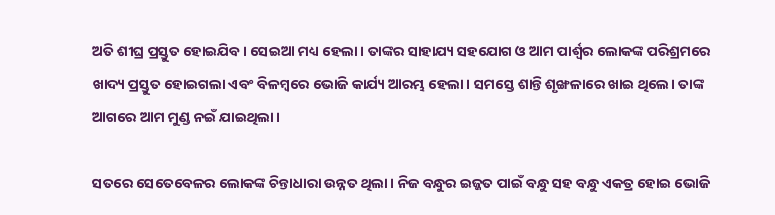ଅତି ଶୀଘ୍ର ପ୍ରସ୍ତୁତ ହୋଇଯିବ। ସେଇଆ ମଧ୍ୟ ହେଲା। ତାଙ୍କର ସାହାଯ୍ୟ ସହଯୋଗ ଓ ଆମ ପାର୍ଶ୍ଵର ଲୋକଙ୍କ ପରିଶ୍ରମରେ ଖାଦ୍ୟ ପ୍ରସ୍ତୁତ ହୋଇଗଲା ଏବଂ ବିଳମ୍ବରେ ଭୋଜି କାର୍ଯ୍ୟ ଆରମ୍ଭ ହେଲା। ସମସ୍ତେ ଶାନ୍ତି ଶୃଙ୍ଖଳାରେ ଖାଇ ଥିଲେ। ତାଙ୍କ ଆଗରେ ଆମ ମୁଣ୍ଡ ନଇଁ ଯାଇଥିଲା।

ସତରେ ସେତେବେଳର ଲୋକଙ୍କ ଚିନ୍ତାଧାରା ଉନ୍ନତ ଥିଲା। ନିଜ ବନ୍ଧୁର ଇଜ୍ଜତ ପାଇଁ ବନ୍ଧୁ ସହ ବନ୍ଧୁ ଏକତ୍ର ହୋଇ ଭୋଜି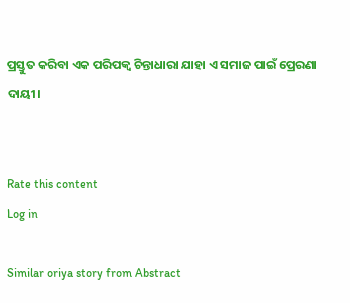ପ୍ରସ୍ତୁତ କରିବା ଏକ ପରିପକ୍ୱ ଚିନ୍ତାଧାରା ଯାହା ଏ ସମାଜ ପାଇଁ ପ୍ରେରଣା ଦାୟୀ।


Rate this content
Log in

Similar oriya story from Abstract